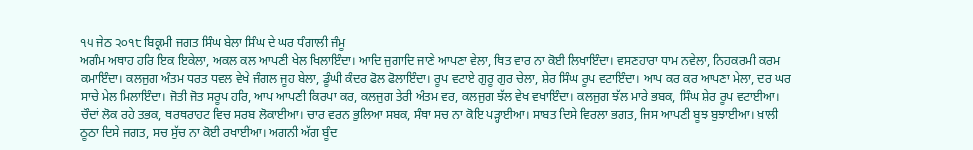੧੫ ਜੇਠ ੨੦੧੮ ਬਿਕ੍ਰਮੀ ਜਗਤ ਸਿੰਘ ਬੇਲਾ ਸਿੰਘ ਦੇ ਘਰ ਧੰਗਾਲੀ ਜੰਮੂ
ਅਗੰਮ ਅਥਾਹ ਹਰਿ ਇਕ ਇਕੇਲਾ, ਅਕਲ ਕਲ ਆਪਣੀ ਖੇਲ ਖਿਲਾਇੰਦਾ। ਆਦਿ ਜੁਗਾਦਿ ਜਾਣੇ ਆਪਣਾ ਵੇਲਾ, ਥਿਤ ਵਾਰ ਨਾ ਕੋਈ ਲਿਖਾਇੰਦਾ। ਵਸਣਹਾਰਾ ਧਾਮ ਨਵੇਲਾ, ਨਿਹਕਰਮੀ ਕਰਮ ਕਮਾਇੰਦਾ। ਕਲਜੁਗ ਅੰਤਮ ਧਰਤ ਧਵਲ ਵੇਖੇ ਜੰਗਲ ਜੂਹ ਬੇਲਾ, ਡੂੰਘੀ ਕੰਦਰ ਫੋਲ ਫੋਲਾਇੰਦਾ। ਰੂਪ ਵਟਾਏ ਗੁਰੂ ਗੁਰ ਚੇਲਾ, ਸ਼ੇਰ ਸਿੰਘ ਰੂਪ ਵਟਾਇੰਦਾ। ਆਪ ਕਰ ਕਰ ਆਪਣਾ ਮੇਲਾ, ਦਰ ਘਰ ਸਾਚੇ ਮੇਲ ਮਿਲਾਇੰਦਾ। ਜੋਤੀ ਜੋਤ ਸਰੂਪ ਹਰਿ, ਆਪ ਆਪਣੀ ਕਿਰਪਾ ਕਰ, ਕਲਜੁਗ ਤੇਰੀ ਅੰਤਮ ਵਰ, ਕਲਜੁਗ ਝੱਲ ਵੇਖ ਵਖਾਇੰਦਾ। ਕਲਜੁਗ ਝੱਲ ਮਾਰੇ ਭਬਕ, ਸਿੰਘ ਸ਼ੇਰ ਰੂਪ ਵਟਾਈਆ। ਚੌਦਾਂ ਲੋਕ ਰਹੇ ਤਭਕ, ਥਰਥਰਾਹਟ ਵਿਚ ਸਰਬ ਲੋਕਾਈਆ। ਚਾਰ ਵਰਨ ਭੁਲਿਆ ਸਬਕ, ਸੰਥਾ ਸਚ ਨਾ ਕੋਇ ਪੜ੍ਹਾਈਆ। ਸਾਬਤ ਦਿਸੇ ਵਿਰਲਾ ਭਗਤ, ਜਿਸ ਆਪਣੀ ਬੂਝ ਬੁਝਾਈਆ। ਖ਼ਾਲੀ ਠੂਠਾ ਦਿਸੇ ਜਗਤ, ਸਚ ਸੁੱਚ ਨਾ ਕੋਈ ਰਖਾਈਆ। ਅਗਨੀ ਅੱਗ ਬੂੰਦ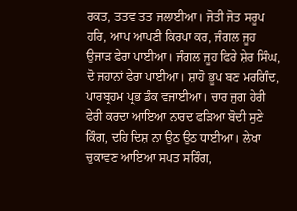ਰਕਤ, ਤਤਵ ਤਤ ਜਲਾਈਆ। ਜੋਤੀ ਜੋਤ ਸਰੂਪ ਹਰਿ, ਆਪ ਆਪਣੀ ਕਿਰਪਾ ਕਰ, ਜੰਗਲ ਜੂਹ ਉਜਾੜ ਫੇਰਾ ਪਾਈਆ। ਜੰਗਲ ਜੂਹ ਫਿਰੇ ਸ਼ੇਰ ਸਿੰਘ, ਦੋ ਜਹਾਨਾਂ ਫੇਰਾ ਪਾਈਆ। ਸ਼ਾਹੋ ਭੂਪ ਬਣ ਮਰਗਿੰਦ, ਪਾਰਬ੍ਰਹਮ ਪ੍ਰਭ ਡੰਕ ਵਜਾਈਆ। ਚਾਰ ਜੁਗ ਹੇਰੀ ਫੇਰੀ ਕਰਦਾ ਆਇਆ ਨਾਰਦ ਫੜਿਆ ਬੋਦੀ ਸੁਣੇ ਕਿੰਗ, ਦਹਿ ਦਿਸ਼ ਨਾ ਉਠ ਉਠ ਧਾਈਆ। ਲੇਖਾ ਚੁਕਾਵਣ ਆਇਆ ਸਪਤ ਸਰਿੰਗ,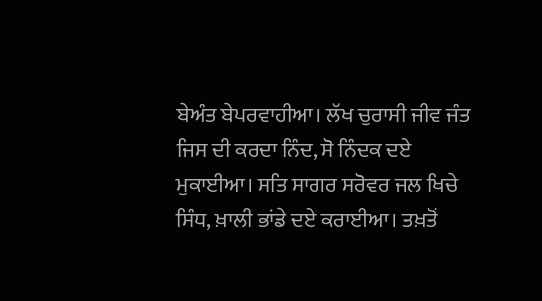ਬੇਅੰਤ ਬੇਪਰਵਾਹੀਆ। ਲੱਖ ਚੁਰਾਸੀ ਜੀਵ ਜੰਤ ਜਿਸ ਦੀ ਕਰਦਾ ਨਿੰਦ, ਸੋ ਨਿੰਦਕ ਦਏ ਮੁਕਾਈਆ। ਸਤਿ ਸਾਗਰ ਸਰੋਵਰ ਜਲ ਖਿਚੇ ਸਿੰਧ, ਖ਼ਾਲੀ ਭਾਂਡੇ ਦਏ ਕਰਾਈਆ। ਤਖ਼ਤੋਂ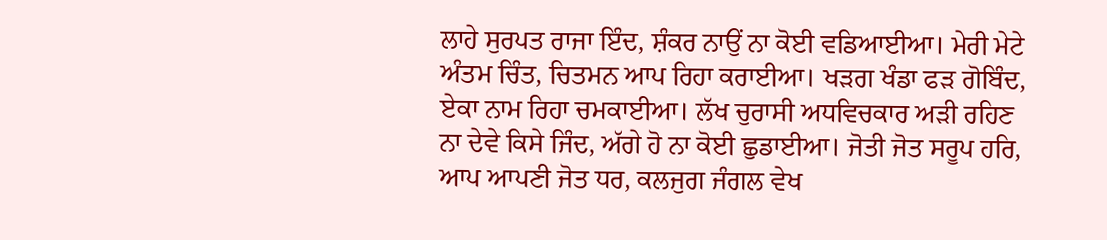ਲਾਹੇ ਸੁਰਪਤ ਰਾਜਾ ਇੰਦ, ਸ਼ੰਕਰ ਨਾਉਂ ਨਾ ਕੋਈ ਵਡਿਆਈਆ। ਮੇਰੀ ਮੇਟੇ ਅੰਤਮ ਚਿੰਤ, ਚਿਤਮਨ ਆਪ ਰਿਹਾ ਕਰਾਈਆ। ਖੜਗ ਖੰਡਾ ਫੜ ਗੋਬਿੰਦ, ਏਕਾ ਨਾਮ ਰਿਹਾ ਚਮਕਾਈਆ। ਲੱਖ ਚੁਰਾਸੀ ਅਧਵਿਚਕਾਰ ਅੜੀ ਰਹਿਣ ਨਾ ਦੇਵੇ ਕਿਸੇ ਜਿੰਦ, ਅੱਗੇ ਹੋ ਨਾ ਕੋਈ ਛੁਡਾਈਆ। ਜੋਤੀ ਜੋਤ ਸਰੂਪ ਹਰਿ, ਆਪ ਆਪਣੀ ਜੋਤ ਧਰ, ਕਲਜੁਗ ਜੰਗਲ ਵੇਖ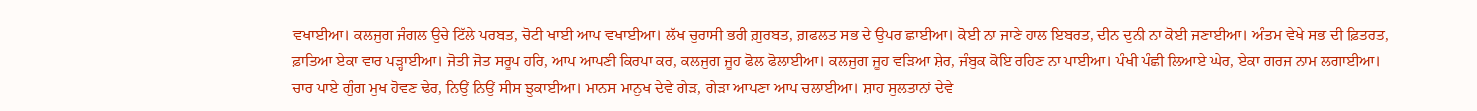ਵਖਾਈਆ। ਕਲਜੁਗ ਜੰਗਲ ਉਚੇ ਟਿੱਲੇ ਪਰਬਤ, ਚੋਟੀ ਖਾਈ ਆਪ ਵਖਾਈਆ। ਲੱਖ ਚੁਰਾਸੀ ਭਰੀ ਗ਼ੁਰਬਤ, ਗ਼ਫਲਤ ਸਭ ਦੇ ਉਪਰ ਛਾਈਆ। ਕੋਈ ਨਾ ਜਾਣੇ ਹਾਲ ਇਬਰਤ, ਦੀਨ ਦੁਨੀ ਨਾ ਕੋਈ ਜਣਾਈਆ। ਅੰਤਮ ਵੇਖੇ ਸਭ ਦੀ ਫ਼ਿਤਰਤ, ਫ਼ਾਤਿਆ ਏਕਾ ਵਾਰ ਪੜ੍ਹਾਈਆ। ਜੋਤੀ ਜੋਤ ਸਰੂਪ ਹਰਿ, ਆਪ ਆਪਣੀ ਕਿਰਪਾ ਕਰ, ਕਲਜੁਗ ਜੂਹ ਫੋਲ ਫੋਲਾਈਆ। ਕਲਜੁਗ ਜੂਹ ਵੜਿਆ ਸ਼ੇਰ, ਜੰਬੁਕ ਕੋਇ ਰਹਿਣ ਨਾ ਪਾਈਆ। ਪੰਖੀ ਪੰਛੀ ਲਿਆਏ ਘੇਰ, ਏਕਾ ਗਰਜ ਨਾਮ ਲਗਾਈਆ। ਚਾਰ ਪਾਏ ਗੁੰਗ ਮੁਖ ਹੋਵਣ ਢੇਰ, ਨਿਉਂ ਨਿਉਂ ਸੀਸ ਝੁਕਾਈਆ। ਮਾਨਸ ਮਾਨੁਖ ਦੇਵੇ ਗੇੜ, ਗੇੜਾ ਆਪਣਾ ਆਪ ਚਲਾਈਆ। ਸ਼ਾਹ ਸੁਲਤਾਨਾਂ ਦੇਵੇ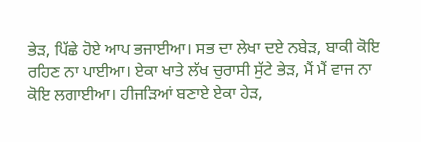ਭੇੜ, ਪਿੱਛੇ ਹੋਏ ਆਪ ਭਜਾਈਆ। ਸਭ ਦਾ ਲੇਖਾ ਦਏ ਨਬੇੜ, ਬਾਕੀ ਕੋਇ ਰਹਿਣ ਨਾ ਪਾਈਆ। ਏਕਾ ਖਾਤੇ ਲੱਖ ਚੁਰਾਸੀ ਸੁੱਟੇ ਭੇੜ, ਮੈਂ ਮੈਂ ਵਾਜ ਨਾ ਕੋਇ ਲਗਾਈਆ। ਹੀਜੜਿਆਂ ਬਣਾਏ ਏਕਾ ਹੇੜ,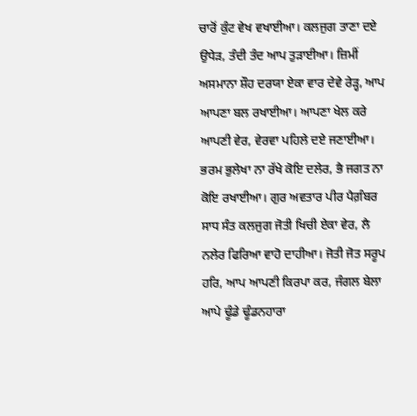ਚਾਰੋਂ ਕੁੰਟ ਵੇਖ ਵਖਾਈਆ। ਕਲਜੁਗ ਤਾਣਾ ਦਏ ਉਧੇੜ, ਤੰਦੀ ਤੰਦ ਆਪ ਤੁੜਾਈਆ। ਜ਼ਿਮੀਂ ਅਸਮਾਨਾ ਸ਼ੌਹ ਦਰਯਾ ਏਕਾ ਵਾਰ ਦੇਵੇ ਰੇੜ੍ਹ, ਆਪ ਆਪਣਾ ਬਲ ਰਖਾਈਆ। ਆਪਣਾ ਖੇਲ ਕਰੇ ਆਪਣੀ ਵੇਰ, ਵੇਰਵਾ ਪਹਿਲੇ ਦਏ ਜਣਾਈਆ। ਭਰਮ ਭੁਲੇਖਾ ਨਾ ਰੱਖੇ ਕੋਇ ਦਲੇਰ, ਭੈ ਜਗਤ ਨਾ ਕੋਇ ਰਖਾਈਆ। ਗੁਰ ਅਵਤਾਰ ਪੀਰ ਪੈਗ਼ੰਬਰ ਸਾਧ ਸੰਤ ਕਲਜੁਗ ਜੋਤੀ ਖਿਚੀ ਏਕਾ ਵੇਰ, ਲੈ ਨਲੇਰ ਫਿਰਿਆ ਵਾਹੋ ਦਾਹੀਆ। ਜੋਤੀ ਜੋਤ ਸਰੂਪ ਹਰਿ, ਆਪ ਆਪਣੀ ਕਿਰਪਾ ਕਰ, ਜੰਗਲ ਬੇਲਾ ਆਪੇ ਢੂੰਡੇ ਢੂੰਡਨਹਾਰਾ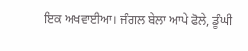ਇਕ ਅਖਵਾਈਆ। ਜੰਗਲ ਬੇਲਾ ਆਪੇ ਫੋਲੇ, ਡੂੰਘੀ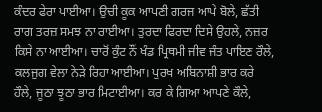ਕੰਦਰ ਫੇਰਾ ਪਾਈਆ। ਉਚੀ ਕੂਕ ਆਪਣੀ ਗਰਜ ਆਪੇ ਬੋਲੇ, ਛੱਤੀ ਰਾਗ ਤਰਜ਼ ਸਮਝ ਨਾ ਰਾਈਆ। ਤੁਰਦਾ ਫਿਰਦਾ ਦਿਸੇ ਉਹਲੇ, ਨਜ਼ਰ ਕਿਸੇ ਨਾ ਆਈਆ। ਚਾਰੋਂ ਕੁੰਟ ਨੌਂ ਖੰਡ ਪ੍ਰਿਥਮੀ ਜੀਵ ਜੰਤ ਪਾਇਣ ਰੌਲੇ, ਕਲਜੁਗ ਵੇਲਾ ਨੇੜੇ ਰਿਹਾ ਆਈਆ। ਪੁਰਖ ਅਬਿਨਾਸ਼ੀ ਭਾਰ ਕਰੇ ਹੌਲੇ, ਜੂਠਾ ਝੂਠਾ ਭਾਰ ਮਿਟਾਈਆ। ਕਰ ਕੇ ਗਿਆ ਆਪਣੇ ਕੌਲੇ,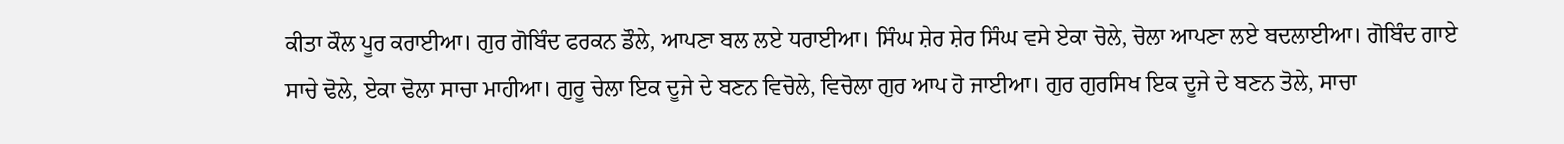ਕੀਤਾ ਕੌਲ ਪੂਰ ਕਰਾਈਆ। ਗੁਰ ਗੋਬਿੰਦ ਫਰਕਨ ਡੌਲੇ, ਆਪਣਾ ਬਲ ਲਏ ਧਰਾਈਆ। ਸਿੰਘ ਸ਼ੇਰ ਸ਼ੇਰ ਸਿੰਘ ਵਸੇ ਏਕਾ ਚੋਲੇ, ਚੋਲਾ ਆਪਣਾ ਲਏ ਬਦਲਾਈਆ। ਗੋਬਿੰਦ ਗਾਏ ਸਾਚੇ ਢੋਲੇ, ਏਕਾ ਢੋਲਾ ਸਾਚਾ ਮਾਹੀਆ। ਗੁਰੂ ਚੇਲਾ ਇਕ ਦੂਜੇ ਦੇ ਬਣਨ ਵਿਚੋਲੇ, ਵਿਚੋਲਾ ਗੁਰ ਆਪ ਹੋ ਜਾਈਆ। ਗੁਰ ਗੁਰਸਿਖ ਇਕ ਦੂਜੇ ਦੇ ਬਣਨ ਤੋਲੇ, ਸਾਚਾ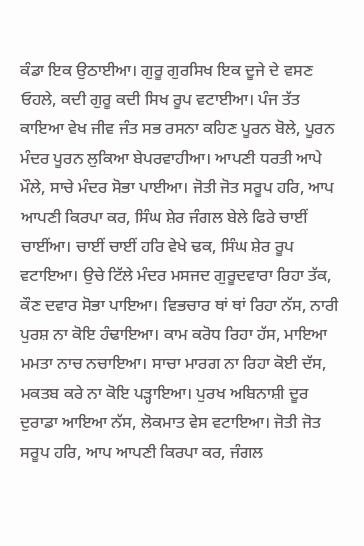ਕੰਡਾ ਇਕ ਉਠਾਈਆ। ਗੁਰੂ ਗੁਰਸਿਖ ਇਕ ਦੂਜੇ ਦੇ ਵਸਣ ਓਹਲੇ, ਕਦੀ ਗੁਰੂ ਕਦੀ ਸਿਖ ਰੂਪ ਵਟਾਈਆ। ਪੰਜ ਤੱਤ ਕਾਇਆ ਵੇਖ ਜੀਵ ਜੰਤ ਸਭ ਰਸਨਾ ਕਹਿਣ ਪੂਰਨ ਬੋਲੇ, ਪੂਰਨ ਮੰਦਰ ਪੂਰਨ ਲੁਕਿਆ ਬੇਪਰਵਾਹੀਆ। ਆਪਣੀ ਧਰਤੀ ਆਪੇ ਮੌਲੇ, ਸਾਚੇ ਮੰਦਰ ਸੋਭਾ ਪਾਈਆ। ਜੋਤੀ ਜੋਤ ਸਰੂਪ ਹਰਿ, ਆਪ ਆਪਣੀ ਕਿਰਪਾ ਕਰ, ਸਿੰਘ ਸ਼ੇਰ ਜੰਗਲ ਬੇਲੇ ਫਿਰੇ ਚਾਈਂ ਚਾਈਂਆ। ਚਾਈਂ ਚਾਈਂ ਹਰਿ ਵੇਖੇ ਢਕ, ਸਿੰਘ ਸ਼ੇਰ ਰੂਪ ਵਟਾਇਆ। ਉਚੇ ਟਿੱਲੇ ਮੰਦਰ ਮਸਜਦ ਗੁਰੂਦਵਾਰਾ ਰਿਹਾ ਤੱਕ, ਕੌਣ ਦਵਾਰ ਸੋਭਾ ਪਾਇਆ। ਵਿਭਚਾਰ ਥਾਂ ਥਾਂ ਰਿਹਾ ਨੱਸ, ਨਾਰੀ ਪੁਰਸ਼ ਨਾ ਕੋਇ ਹੰਢਾਇਆ। ਕਾਮ ਕਰੋਧ ਰਿਹਾ ਹੱਸ, ਮਾਇਆ ਮਮਤਾ ਨਾਚ ਨਚਾਇਆ। ਸਾਚਾ ਮਾਰਗ ਨਾ ਰਿਹਾ ਕੋਈ ਦੱਸ, ਮਕਤਬ ਕਰੇ ਨਾ ਕੋਇ ਪੜ੍ਹਾਇਆ। ਪੁਰਖ ਅਬਿਨਾਸ਼ੀ ਦੂਰ ਦੁਰਾਡਾ ਆਇਆ ਨੱਸ, ਲੋਕਮਾਤ ਵੇਸ ਵਟਾਇਆ। ਜੋਤੀ ਜੋਤ ਸਰੂਪ ਹਰਿ, ਆਪ ਆਪਣੀ ਕਿਰਪਾ ਕਰ, ਜੰਗਲ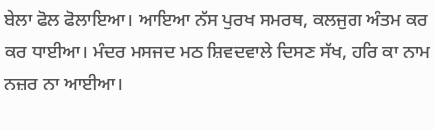ਬੇਲਾ ਫੋਲ ਫੋਲਾਇਆ। ਆਇਆ ਨੱਸ ਪੁਰਖ ਸਮਰਥ, ਕਲਜੁਗ ਅੰਤਮ ਕਰ ਕਰ ਧਾਈਆ। ਮੰਦਰ ਮਸਜਦ ਮਠ ਸ਼ਿਵਦਵਾਲੇ ਦਿਸਣ ਸੱਖ, ਹਰਿ ਕਾ ਨਾਮ ਨਜ਼ਰ ਨਾ ਆਈਆ।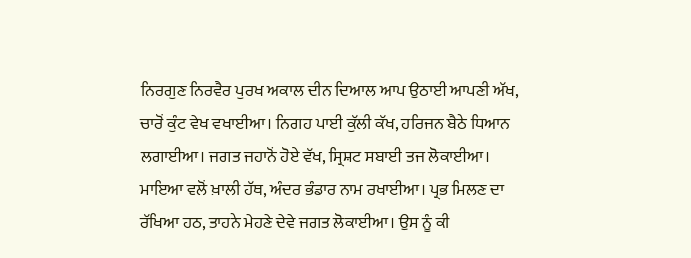ਨਿਰਗੁਣ ਨਿਰਵੈਰ ਪੁਰਖ ਅਕਾਲ ਦੀਨ ਦਿਆਲ ਆਪ ਉਠਾਈ ਆਪਣੀ ਅੱਖ, ਚਾਰੋਂ ਕੁੰਟ ਵੇਖ ਵਖਾਈਆ। ਨਿਗਹ ਪਾਈ ਕੁੱਲੀ ਕੱਖ, ਹਰਿਜਨ ਬੈਠੇ ਧਿਆਨ ਲਗਾਈਆ। ਜਗਤ ਜਹਾਨੋਂ ਹੋਏ ਵੱਖ, ਸ੍ਰਿਸ਼ਟ ਸਬਾਈ ਤਜ ਲੋਕਾਈਆ। ਮਾਇਆ ਵਲੋਂ ਖ਼ਾਲੀ ਹੱਥ, ਅੰਦਰ ਭੰਡਾਰ ਨਾਮ ਰਖਾਈਆ। ਪ੍ਰਭ ਮਿਲਣ ਦਾ ਰੱਖਿਆ ਹਠ, ਤਾਹਨੇ ਮੇਹਣੇ ਦੇਵੇ ਜਗਤ ਲੋਕਾਈਆ। ਉਸ ਨੂੰ ਕੀ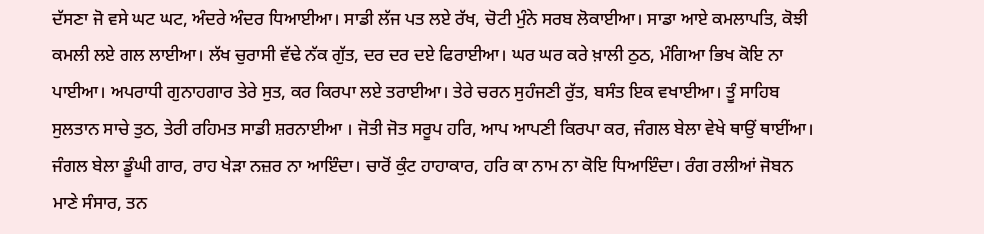ਦੱਸਣਾ ਜੋ ਵਸੇ ਘਟ ਘਟ, ਅੰਦਰੇ ਅੰਦਰ ਧਿਆਈਆ। ਸਾਡੀ ਲੱਜ ਪਤ ਲਏ ਰੱਖ, ਚੋਟੀ ਮੁੰਨੇ ਸਰਬ ਲੋਕਾਈਆ। ਸਾਡਾ ਆਏ ਕਮਲਾਪਤਿ, ਕੋਝੀ ਕਮਲੀ ਲਏ ਗਲ ਲਾਈਆ। ਲੱਖ ਚੁਰਾਸੀ ਵੱਢੇ ਨੱਕ ਗੁੱਤ, ਦਰ ਦਰ ਦਏ ਫਿਰਾਈਆ। ਘਰ ਘਰ ਕਰੇ ਖ਼ਾਲੀ ਠੁਠ, ਮੰਗਿਆ ਭਿਖ ਕੋਇ ਨਾ ਪਾਈਆ। ਅਪਰਾਧੀ ਗੁਨਾਹਗਾਰ ਤੇਰੇ ਸੁਤ, ਕਰ ਕਿਰਪਾ ਲਏ ਤਰਾਈਆ। ਤੇਰੇ ਚਰਨ ਸੁਹੰਜਣੀ ਰੁੱਤ, ਬਸੰਤ ਇਕ ਵਖਾਈਆ। ਤੂੰ ਸਾਹਿਬ ਸੁਲਤਾਨ ਸਾਚੇ ਤੁਠ, ਤੇਰੀ ਰਹਿਮਤ ਸਾਡੀ ਸ਼ਰਨਾਈਆ । ਜੋਤੀ ਜੋਤ ਸਰੂਪ ਹਰਿ, ਆਪ ਆਪਣੀ ਕਿਰਪਾ ਕਰ, ਜੰਗਲ ਬੇਲਾ ਵੇਖੇ ਥਾਉਂ ਥਾਈਂਆ। ਜੰਗਲ ਬੇਲਾ ਡੂੰਘੀ ਗਾਰ, ਰਾਹ ਖੇੜਾ ਨਜ਼ਰ ਨਾ ਆਇੰਦਾ। ਚਾਰੋਂ ਕੁੰਟ ਹਾਹਾਕਾਰ, ਹਰਿ ਕਾ ਨਾਮ ਨਾ ਕੋਇ ਧਿਆਇੰਦਾ। ਰੰਗ ਰਲੀਆਂ ਜੋਬਨ ਮਾਣੇ ਸੰਸਾਰ, ਤਨ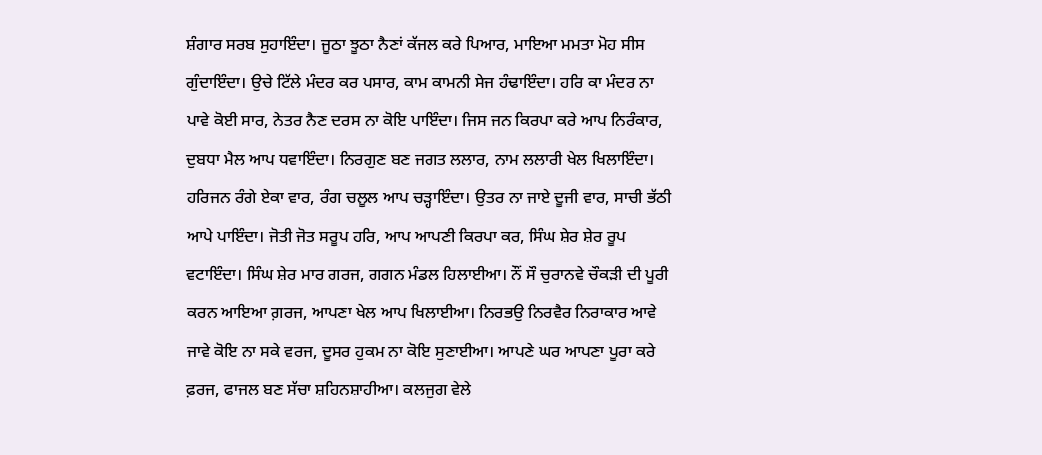ਸ਼ੰਗਾਰ ਸਰਬ ਸੁਹਾਇੰਦਾ। ਜੂਠਾ ਝੂਠਾ ਨੈਣਾਂ ਕੱਜਲ ਕਰੇ ਪਿਆਰ, ਮਾਇਆ ਮਮਤਾ ਮੋਹ ਸੀਸ ਗੁੰਦਾਇੰਦਾ। ਉਚੇ ਟਿੱਲੇ ਮੰਦਰ ਕਰ ਪਸਾਰ, ਕਾਮ ਕਾਮਨੀ ਸੇਜ ਹੰਢਾਇੰਦਾ। ਹਰਿ ਕਾ ਮੰਦਰ ਨਾ ਪਾਵੇ ਕੋਈ ਸਾਰ, ਨੇਤਰ ਨੈਣ ਦਰਸ ਨਾ ਕੋਇ ਪਾਇੰਦਾ। ਜਿਸ ਜਨ ਕਿਰਪਾ ਕਰੇ ਆਪ ਨਿਰੰਕਾਰ, ਦੁਬਧਾ ਮੈਲ ਆਪ ਧਵਾਇੰਦਾ। ਨਿਰਗੁਣ ਬਣ ਜਗਤ ਲਲਾਰ, ਨਾਮ ਲਲਾਰੀ ਖੇਲ ਖਿਲਾਇੰਦਾ। ਹਰਿਜਨ ਰੰਗੇ ਏਕਾ ਵਾਰ, ਰੰਗ ਚਲੂਲ ਆਪ ਚੜ੍ਹਾਇੰਦਾ। ਉਤਰ ਨਾ ਜਾਏ ਦੂਜੀ ਵਾਰ, ਸਾਚੀ ਭੱਠੀ ਆਪੇ ਪਾਇੰਦਾ। ਜੋਤੀ ਜੋਤ ਸਰੂਪ ਹਰਿ, ਆਪ ਆਪਣੀ ਕਿਰਪਾ ਕਰ, ਸਿੰਘ ਸ਼ੇਰ ਸ਼ੇਰ ਰੂਪ ਵਟਾਇੰਦਾ। ਸਿੰਘ ਸ਼ੇਰ ਮਾਰ ਗਰਜ, ਗਗਨ ਮੰਡਲ ਹਿਲਾਈਆ। ਨੌਂ ਸੌ ਚੁਰਾਨਵੇ ਚੌਕੜੀ ਦੀ ਪੂਰੀ ਕਰਨ ਆਇਆ ਗ਼ਰਜ, ਆਪਣਾ ਖੇਲ ਆਪ ਖਿਲਾਈਆ। ਨਿਰਭਉ ਨਿਰਵੈਰ ਨਿਰਾਕਾਰ ਆਵੇ ਜਾਵੇ ਕੋਇ ਨਾ ਸਕੇ ਵਰਜ, ਦੂਸਰ ਹੁਕਮ ਨਾ ਕੋਇ ਸੁਣਾਈਆ। ਆਪਣੇ ਘਰ ਆਪਣਾ ਪੂਰਾ ਕਰੇ ਫ਼ਰਜ, ਫਾਜਲ ਬਣ ਸੱਚਾ ਸ਼ਹਿਨਸ਼ਾਹੀਆ। ਕਲਜੁਗ ਵੇਲੇ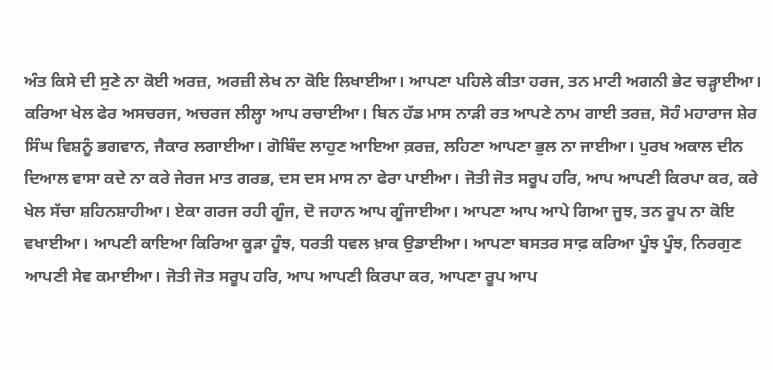ਅੰਤ ਕਿਸੇ ਦੀ ਸੁਣੇ ਨਾ ਕੋਈ ਅਰਜ਼, ਅਰਜ਼ੀ ਲੇਖ ਨਾ ਕੋਇ ਲਿਖਾਈਆ। ਆਪਣਾ ਪਹਿਲੇ ਕੀਤਾ ਹਰਜ, ਤਨ ਮਾਟੀ ਅਗਨੀ ਭੇਟ ਚੜ੍ਹਾਈਆ। ਕਰਿਆ ਖੇਲ ਫੇਰ ਅਸਚਰਜ, ਅਚਰਜ ਲੀਲ੍ਹਾ ਆਪ ਰਚਾਈਆ। ਬਿਨ ਹੱਡ ਮਾਸ ਨਾੜੀ ਰਤ ਆਪਣੇ ਨਾਮ ਗਾਈ ਤਰਜ਼, ਸੋਹੰ ਮਹਾਰਾਜ ਸ਼ੇਰ ਸਿੰਘ ਵਿਸ਼ਨੂੰ ਭਗਵਾਨ, ਜੈਕਾਰ ਲਗਾਈਆ। ਗੋਬਿੰਦ ਲਾਹੁਣ ਆਇਆ ਕ਼ਰਜ਼, ਲਹਿਣਾ ਆਪਣਾ ਭੁਲ ਨਾ ਜਾਈਆ। ਪੁਰਖ ਅਕਾਲ ਦੀਨ ਦਿਆਲ ਵਾਸਾ ਕਦੇ ਨਾ ਕਰੇ ਜੇਰਜ ਮਾਤ ਗਰਭ, ਦਸ ਦਸ ਮਾਸ ਨਾ ਫੇਰਾ ਪਾਈਆ। ਜੋਤੀ ਜੋਤ ਸਰੂਪ ਹਰਿ, ਆਪ ਆਪਣੀ ਕਿਰਪਾ ਕਰ, ਕਰੇ ਖੇਲ ਸੱਚਾ ਸ਼ਹਿਨਸ਼ਾਹੀਆ। ਏਕਾ ਗਰਜ ਰਹੀ ਗੂੰਜ, ਦੋ ਜਹਾਨ ਆਪ ਗੂੰਜਾਈਆ। ਆਪਣਾ ਆਪ ਆਪੇ ਗਿਆ ਜੂਝ, ਤਨ ਰੂਪ ਨਾ ਕੋਇ ਵਖਾਈਆ। ਆਪਣੀ ਕਾਇਆ ਕਿਰਿਆ ਕੂੜਾ ਹੂੰਝ, ਧਰਤੀ ਧਵਲ ਖ਼ਾਕ ਉਡਾਈਆ। ਆਪਣਾ ਬਸਤਰ ਸਾਫ਼ ਕਰਿਆ ਪੂੰਝ ਪੂੰਝ, ਨਿਰਗੁਣ ਆਪਣੀ ਸੇਵ ਕਮਾਈਆ। ਜੋਤੀ ਜੋਤ ਸਰੂਪ ਹਰਿ, ਆਪ ਆਪਣੀ ਕਿਰਪਾ ਕਰ, ਆਪਣਾ ਰੂਪ ਆਪ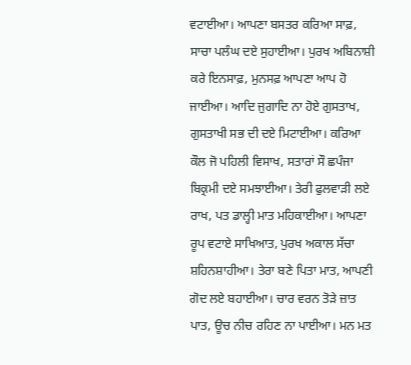ਵਟਾਈਆ। ਆਪਣਾ ਬਸਤਰ ਕਰਿਆ ਸਾਫ਼, ਸਾਚਾ ਪਲੰਘ ਦਏ ਸੁਹਾਈਆ। ਪੁਰਖ ਅਬਿਨਾਸ਼ੀ ਕਰੇ ਇਨਸਾਫ਼, ਮੁਨਸਫ਼ ਆਪਣਾ ਆਪ ਹੋ ਜਾਈਆ। ਆਦਿ ਜੁਗਾਦਿ ਨਾ ਹੋਏ ਗੁਸਤਾਖ, ਗੁਸਤਾਖੀ ਸਭ ਦੀ ਦਏ ਮਿਟਾਈਆ। ਕਰਿਆ ਕੌਲ ਜੋ ਪਹਿਲੀ ਵਿਸਾਖ, ਸਤਾਰਾਂ ਸੌ ਛਪੰਜਾ ਬਿਕ੍ਰਮੀ ਦਏ ਸਮਝਾਈਆ। ਤੇਰੀ ਫੁਲਵਾੜੀ ਲਏ ਰਾਖ, ਪਤ ਡਾਲ੍ਹੀ ਮਾਤ ਮਹਿਕਾਈਆ। ਆਪਣਾ ਰੂਪ ਵਟਾਏ ਸਾਖਿਆਤ, ਪੁਰਖ ਅਕਾਲ ਸੱਚਾ ਸ਼ਹਿਨਸ਼ਾਹੀਆ। ਤੇਰਾ ਬਣੇ ਪਿਤਾ ਮਾਤ, ਆਪਣੀ ਗੋਦ ਲਏ ਬਹਾਈਆ। ਚਾਰ ਵਰਨ ਤੋੜੇ ਜ਼ਾਤ ਪਾਤ, ਊਚ ਨੀਚ ਰਹਿਣ ਨਾ ਪਾਈਆ। ਮਨ ਮਤ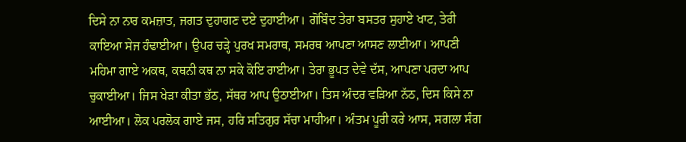ਦਿਸੇ ਨਾ ਨਾਰ ਕਮਜ਼ਾਤ, ਜਗਤ ਦੁਹਾਗਣ ਦਏ ਦੁਹਾਈਆ। ਗੋਬਿੰਦ ਤੇਰਾ ਬਸਤਰ ਸੁਹਾਏ ਖਾਟ, ਤੇਰੀ ਕਾਇਆ ਸੇਜ ਹੰਢਾਈਆ। ਉਪਰ ਚੜ੍ਹੇ ਪੁਰਖ ਸਮਰਾਥ, ਸਮਰਥ ਆਪਣਾ ਆਸਣ ਲਾਈਆ। ਆਪਣੀ ਮਹਿਮਾ ਗਾਏ ਅਕਥ, ਕਥਨੀ ਕਥ ਨਾ ਸਕੇ ਕੋਇ ਰਾਈਆ। ਤੇਰਾ ਭੂਪਤ ਦੇਵੇ ਦੱਸ, ਆਪਣਾ ਪਰਦਾ ਆਪ ਚੁਕਾਈਆ। ਜਿਸ ਖੇੜਾ ਕੀਤਾ ਭੱਠ, ਸੱਥਰ ਆਪ ਉਠਾਈਆ। ਤਿਸ ਅੰਦਰ ਵੜਿਆ ਨੱਠ, ਦਿਸ ਕਿਸੇ ਨਾ ਆਈਆ। ਲੋਕ ਪਰਲੋਕ ਗਾਏ ਜਸ, ਹਰਿ ਸਤਿਗੁਰ ਸੱਚਾ ਮਾਹੀਆ। ਅੰਤਮ ਪੂਰੀ ਕਰੇ ਆਸ, ਸਗਲਾ ਸੰਗ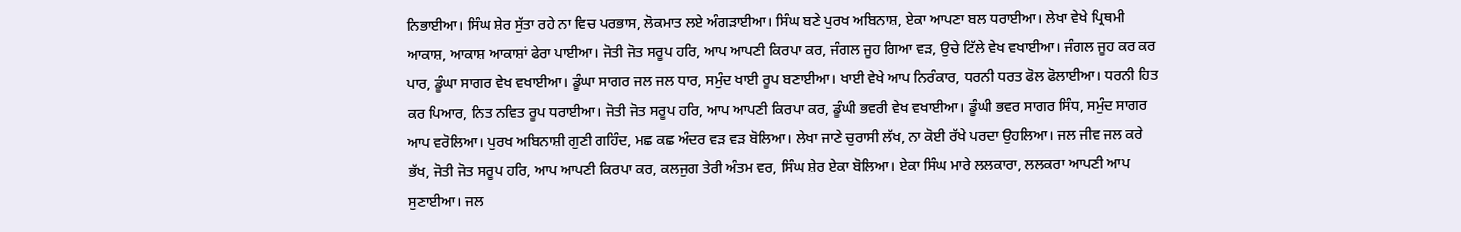ਨਿਭਾਈਆ। ਸਿੰਘ ਸ਼ੇਰ ਸੁੱਤਾ ਰਹੇ ਨਾ ਵਿਚ ਪਰਭਾਸ, ਲੋਕਮਾਤ ਲਏ ਅੰਗੜਾਈਆ। ਸਿੰਘ ਬਣੇ ਪੁਰਖ ਅਬਿਨਾਸ਼, ਏਕਾ ਆਪਣਾ ਬਲ ਧਰਾਈਆ। ਲੇਖਾ ਵੇਖੇ ਪ੍ਰਿਥਮੀ ਆਕਾਸ਼, ਆਕਾਸ਼ ਆਕਾਸ਼ਾਂ ਫੇਰਾ ਪਾਈਆ। ਜੋਤੀ ਜੋਤ ਸਰੂਪ ਹਰਿ, ਆਪ ਆਪਣੀ ਕਿਰਪਾ ਕਰ, ਜੰਗਲ ਜੂਹ ਗਿਆ ਵੜ, ਉਚੇ ਟਿੱਲੇ ਵੇਖ ਵਖਾਈਆ। ਜੰਗਲ ਜੂਹ ਕਰ ਕਰ ਪਾਰ, ਡੂੰਘਾ ਸਾਗਰ ਵੇਖ ਵਖਾਈਆ। ਡੂੰਘਾ ਸਾਗਰ ਜਲ ਜਲ ਧਾਰ, ਸਮੁੰਦ ਖਾਈ ਰੂਪ ਬਣਾਈਆ। ਖਾਈ ਵੇਖੇ ਆਪ ਨਿਰੰਕਾਰ, ਧਰਨੀ ਧਰਤ ਫੋਲ ਫੋਲਾਈਆ। ਧਰਨੀ ਹਿਤ ਕਰ ਪਿਆਰ, ਨਿਤ ਨਵਿਤ ਰੂਪ ਧਰਾਈਆ। ਜੋਤੀ ਜੋਤ ਸਰੂਪ ਹਰਿ, ਆਪ ਆਪਣੀ ਕਿਰਪਾ ਕਰ, ਡੂੰਘੀ ਭਵਰੀ ਵੇਖ ਵਖਾਈਆ। ਡੂੰਘੀ ਭਵਰ ਸਾਗਰ ਸਿੰਧ, ਸਮੁੰਦ ਸਾਗਰ ਆਪ ਵਰੋਲਿਆ। ਪੁਰਖ ਅਬਿਨਾਸ਼ੀ ਗੁਣੀ ਗਹਿੰਦ, ਮਛ ਕਛ ਅੰਦਰ ਵੜ ਵੜ ਬੋਲਿਆ। ਲੇਖਾ ਜਾਣੇ ਚੁਰਾਸੀ ਲੱਖ, ਨਾ ਕੋਈ ਰੱਖੇ ਪਰਦਾ ਉਹਲਿਆ। ਜਲ ਜੀਵ ਜਲ ਕਰੇ ਭੱਖ, ਜੋਤੀ ਜੋਤ ਸਰੂਪ ਹਰਿ, ਆਪ ਆਪਣੀ ਕਿਰਪਾ ਕਰ, ਕਲਜੁਗ ਤੇਰੀ ਅੰਤਮ ਵਰ, ਸਿੰਘ ਸ਼ੇਰ ਏਕਾ ਬੋਲਿਆ। ਏਕਾ ਸਿੰਘ ਮਾਰੇ ਲਲਕਾਰਾ, ਲਲਕਰਾ ਆਪਣੀ ਆਪ ਸੁਣਾਈਆ। ਜਲ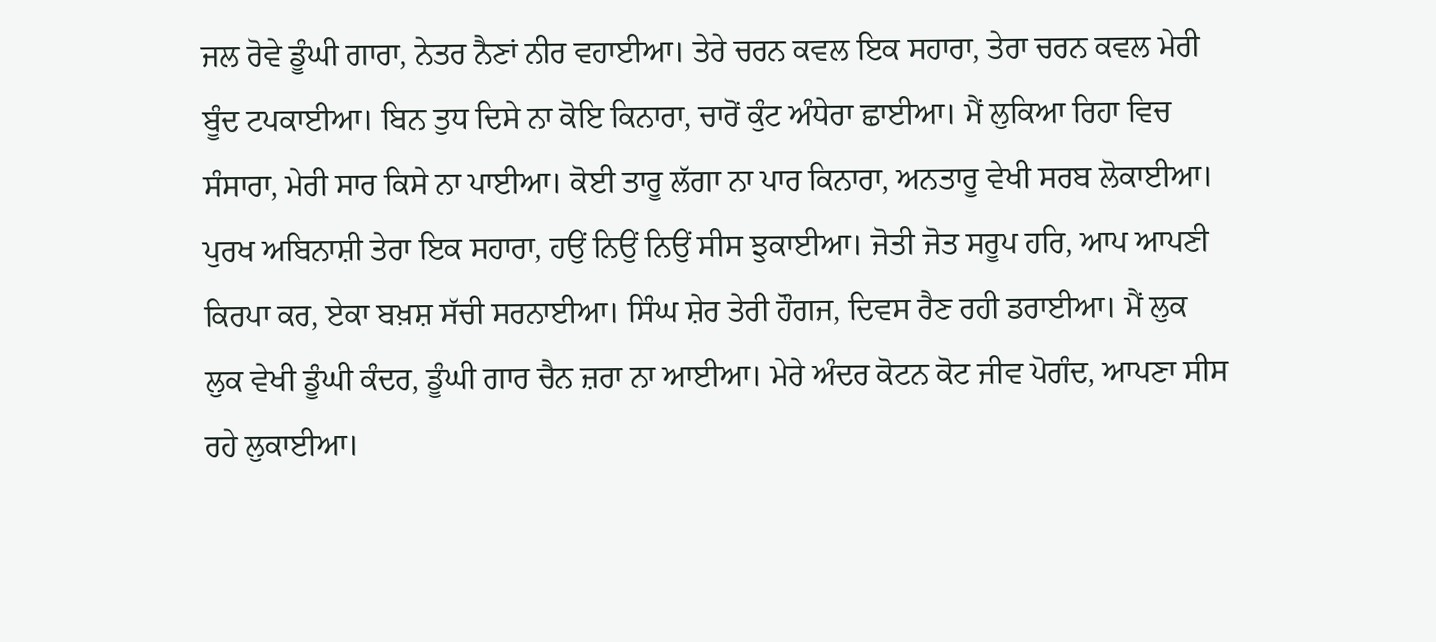ਜਲ ਰੋਵੇ ਡੂੰਘੀ ਗਾਰਾ, ਨੇਤਰ ਨੈਣਾਂ ਨੀਰ ਵਹਾਈਆ। ਤੇਰੇ ਚਰਨ ਕਵਲ ਇਕ ਸਹਾਰਾ, ਤੇਰਾ ਚਰਨ ਕਵਲ ਮੇਰੀ ਬੂੰਦ ਟਪਕਾਈਆ। ਬਿਨ ਤੁਧ ਦਿਸੇ ਨਾ ਕੋਇ ਕਿਨਾਰਾ, ਚਾਰੋਂ ਕੁੰਟ ਅੰਧੇਰਾ ਛਾਈਆ। ਮੈਂ ਲੁਕਿਆ ਰਿਹਾ ਵਿਚ ਸੰਸਾਰਾ, ਮੇਰੀ ਸਾਰ ਕਿਸੇ ਨਾ ਪਾਈਆ। ਕੋਈ ਤਾਰੂ ਲੱਗਾ ਨਾ ਪਾਰ ਕਿਨਾਰਾ, ਅਨਤਾਰੂ ਵੇਖੀ ਸਰਬ ਲੋਕਾਈਆ। ਪੁਰਖ ਅਬਿਨਾਸ਼ੀ ਤੇਰਾ ਇਕ ਸਹਾਰਾ, ਹਉਂ ਨਿਉਂ ਨਿਉਂ ਸੀਸ ਝੁਕਾਈਆ। ਜੋਤੀ ਜੋਤ ਸਰੂਪ ਹਰਿ, ਆਪ ਆਪਣੀ ਕਿਰਪਾ ਕਰ, ਏਕਾ ਬਖ਼ਸ਼ ਸੱਚੀ ਸਰਨਾਈਆ। ਸਿੰਘ ਸ਼ੇਰ ਤੇਰੀ ਹੌਗਜ, ਦਿਵਸ ਰੈਣ ਰਹੀ ਡਰਾਈਆ। ਮੈਂ ਲੁਕ ਲੁਕ ਵੇਖੀ ਡੂੰਘੀ ਕੰਦਰ, ਡੂੰਘੀ ਗਾਰ ਚੈਨ ਜ਼ਰਾ ਨਾ ਆਈਆ। ਮੇਰੇ ਅੰਦਰ ਕੋਟਨ ਕੋਟ ਜੀਵ ਪੋਗੰਦ, ਆਪਣਾ ਸੀਸ ਰਹੇ ਲੁਕਾਈਆ।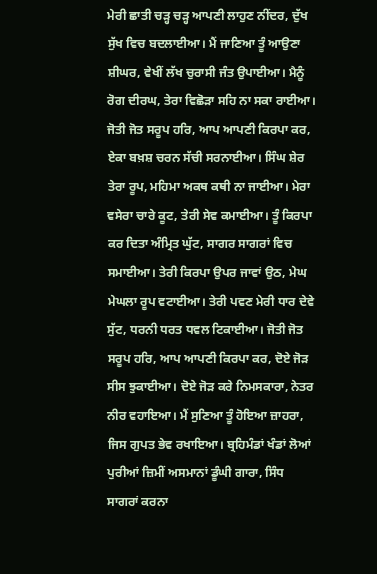ਮੇਰੀ ਛਾਤੀ ਚੜ੍ਹ ਚੜ੍ਹ ਆਪਣੀ ਲਾਹੁਣ ਨੀਂਦਰ, ਦੁੱਖ ਸੁੱਖ ਵਿਚ ਬਦਲਾਈਆ। ਮੈਂ ਜਾਣਿਆ ਤੂੰ ਆਉਣਾ ਸ਼ੀਘਰ, ਵੇਖੀਂ ਲੱਖ ਚੁਰਾਸੀ ਜੰਤ ਉਪਾਈਆ। ਮੈਨੂੰ ਰੋਗ ਦੀਰਘ, ਤੇਰਾ ਵਿਛੋੜਾ ਸਹਿ ਨਾ ਸਕਾ ਰਾਈਆ। ਜੋਤੀ ਜੋਤ ਸਰੂਪ ਹਰਿ, ਆਪ ਆਪਣੀ ਕਿਰਪਾ ਕਰ, ਏਕਾ ਬਖ਼ਸ਼ ਚਰਨ ਸੱਚੀ ਸਰਨਾਈਆ। ਸਿੰਘ ਸ਼ੇਰ ਤੇਰਾ ਰੂਪ, ਮਹਿਮਾ ਅਕਥ ਕਥੀ ਨਾ ਜਾਈਆ। ਮੇਰਾ ਵਸੇਰਾ ਚਾਰੇ ਕੂਟ, ਤੇਰੀ ਸੇਵ ਕਮਾਈਆ। ਤੂੰ ਕਿਰਪਾ ਕਰ ਦਿਤਾ ਅੰਮ੍ਰਿਤ ਘੁੱਟ, ਸਾਗਰ ਸਾਗਰਾਂ ਵਿਚ ਸਮਾਈਆ। ਤੇਰੀ ਕਿਰਪਾ ਉਪਰ ਜਾਵਾਂ ਉਠ, ਮੇਘ ਮੇਘਲਾ ਰੂਪ ਵਟਾਈਆ। ਤੇਰੀ ਪਵਣ ਮੇਰੀ ਧਾਰ ਦੇਵੇ ਸੁੱਟ, ਧਰਨੀ ਧਰਤ ਧਵਲ ਟਿਕਾਈਆ। ਜੋਤੀ ਜੋਤ ਸਰੂਪ ਹਰਿ, ਆਪ ਆਪਣੀ ਕਿਰਪਾ ਕਰ, ਦੋਏ ਜੋੜ ਸੀਸ ਝੁਕਾਈਆ। ਦੋਏ ਜੋੜ ਕਰੇ ਨਿਮਸਕਾਰਾ, ਨੇਤਰ ਨੀਰ ਵਹਾਇਆ। ਮੈਂ ਸੁਣਿਆ ਤੂੰ ਹੋਇਆ ਜ਼ਾਹਰਾ, ਜਿਸ ਗੁਪਤ ਭੇਵ ਰਖਾਇਆ। ਬ੍ਰਹਿਮੰਡਾਂ ਖੰਡਾਂ ਲੋਆਂ ਪੁਰੀਆਂ ਜ਼ਿਮੀਂ ਅਸਮਾਨਾਂ ਡੂੰਘੀ ਗਾਰਾ, ਸਿੰਧ ਸਾਗਰਾਂ ਕਰਨਾ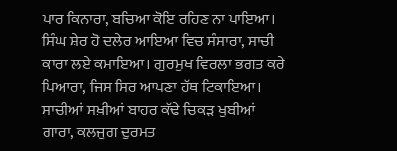ਪਾਰ ਕਿਨਾਰਾ, ਬਚਿਆ ਕੋਇ ਰਹਿਣ ਨਾ ਪਾਇਆ। ਸਿੰਘ ਸ਼ੇਰ ਹੋ ਦਲੇਰ ਆਇਆ ਵਿਚ ਸੰਸਾਰਾ, ਸਾਚੀ ਕਾਰਾ ਲਏ ਕਮਾਇਆ। ਗੁਰਮੁਖ ਵਿਰਲਾ ਭਗਤ ਕਰੇ ਪਿਆਰਾ, ਜਿਸ ਸਿਰ ਆਪਣਾ ਹੱਥ ਟਿਕਾਇਆ। ਸਾਚੀਆਂ ਸਖ਼ੀਆਂ ਬਾਹਰ ਕੱਢੇ ਚਿਕੜ ਖੁਬੀਆਂ ਗਾਰਾ, ਕਲਜੁਗ ਦੁਰਮਤ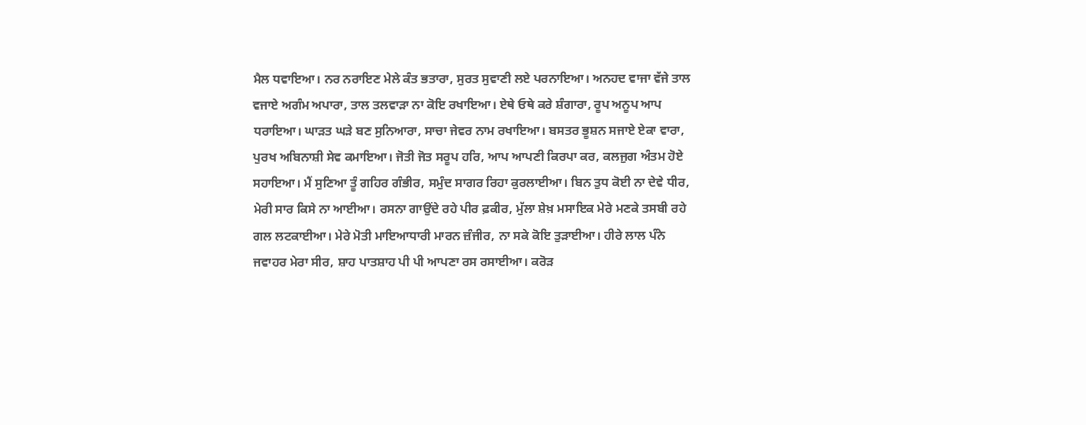ਮੈਲ ਧਵਾਇਆ। ਨਰ ਨਰਾਇਣ ਮੇਲੇ ਕੰਤ ਭਤਾਰਾ, ਸੁਰਤ ਸੁਵਾਣੀ ਲਏ ਪਰਨਾਇਆ। ਅਨਹਦ ਵਾਜਾ ਵੱਜੇ ਤਾਲ ਵਜਾਏ ਅਗੰਮ ਅਪਾਰਾ, ਤਾਲ ਤਲਵਾੜਾ ਨਾ ਕੋਇ ਰਖਾਇਆ। ਏਥੇ ਓਥੇ ਕਰੇ ਸ਼ੰਗਾਰਾ, ਰੂਪ ਅਨੂਪ ਆਪ ਧਰਾਇਆ। ਘਾੜਤ ਘੜੇ ਬਣ ਸੁਨਿਆਰਾ, ਸਾਚਾ ਜੇਵਰ ਨਾਮ ਰਖਾਇਆ। ਬਸਤਰ ਭੂਸ਼ਨ ਸਜਾਏ ਏਕਾ ਵਾਰਾ, ਪੁਰਖ ਅਬਿਨਾਸ਼ੀ ਸੇਵ ਕਮਾਇਆ। ਜੋਤੀ ਜੋਤ ਸਰੂਪ ਹਰਿ, ਆਪ ਆਪਣੀ ਕਿਰਪਾ ਕਰ, ਕਲਜੁਗ ਅੰਤਮ ਹੋਏ ਸਹਾਇਆ। ਮੈਂ ਸੁਣਿਆ ਤੂੰ ਗਹਿਰ ਗੰਭੀਰ, ਸਮੁੰਦ ਸਾਗਰ ਰਿਹਾ ਕੁਰਲਾਈਆ। ਬਿਨ ਤੁਧ ਕੋਈ ਨਾ ਦੇਵੇ ਧੀਰ, ਮੇਰੀ ਸਾਰ ਕਿਸੇ ਨਾ ਆਈਆ। ਰਸਨਾ ਗਾਉਂਦੇ ਰਹੇ ਪੀਰ ਫ਼ਕੀਰ, ਮੁੱਲਾ ਸ਼ੇਖ਼ ਮਸਾਇਕ ਮੇਰੇ ਮਣਕੇ ਤਸਬੀ ਰਹੇ ਗਲ ਲਟਕਾਈਆ। ਮੇਰੇ ਮੋਤੀ ਮਾਇਆਧਾਰੀ ਮਾਰਨ ਜ਼ੰਜੀਰ, ਨਾ ਸਕੇ ਕੋਇ ਤੁੜਾਈਆ। ਹੀਰੇ ਲਾਲ ਪੰਨੇ ਜਵਾਹਰ ਮੇਰਾ ਸੀਰ, ਸ਼ਾਹ ਪਾਤਸ਼ਾਹ ਪੀ ਪੀ ਆਪਣਾ ਰਸ ਰਸਾਈਆ। ਕਰੋੜ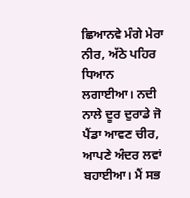ਛਿਆਨਵੇ ਮੰਗੇ ਮੇਰਾ ਨੀਰ, ਅੱਠੇ ਪਹਿਰ ਧਿਆਨ ਲਗਾਈਆ। ਨਦੀ ਨਾਲੇ ਦੂਰ ਦੁਰਾਡੇ ਜੋ ਪੈਂਡਾ ਆਵਣ ਚੀਰ, ਆਪਣੇ ਅੰਦਰ ਲਵਾਂ ਬਹਾਈਆ। ਮੈਂ ਸਭ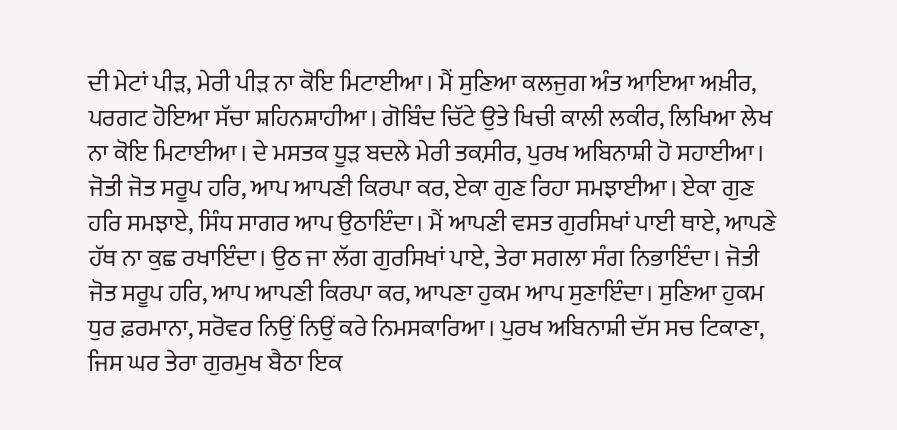ਦੀ ਮੇਟਾਂ ਪੀੜ, ਮੇਰੀ ਪੀੜ ਨਾ ਕੋਇ ਮਿਟਾਈਆ। ਮੈਂ ਸੁਣਿਆ ਕਲਜੁਗ ਅੰਤ ਆਇਆ ਅਖ਼ੀਰ, ਪਰਗਟ ਹੋਇਆ ਸੱਚਾ ਸ਼ਹਿਨਸ਼ਾਹੀਆ। ਗੋਬਿੰਦ ਚਿੱਟੇ ਉਤੇ ਖਿਚੀ ਕਾਲੀ ਲਕੀਰ, ਲਿਖਿਆ ਲੇਖ ਨਾ ਕੋਇ ਮਿਟਾਈਆ। ਦੇ ਮਸਤਕ ਧੂੜ ਬਦਲੇ ਮੇਰੀ ਤਕ਼ਸੀਰ, ਪੁਰਖ ਅਬਿਨਾਸ਼ੀ ਹੋ ਸਹਾਈਆ। ਜੋਤੀ ਜੋਤ ਸਰੂਪ ਹਰਿ, ਆਪ ਆਪਣੀ ਕਿਰਪਾ ਕਰ, ਏਕਾ ਗੁਣ ਰਿਹਾ ਸਮਝਾਈਆ। ਏਕਾ ਗੁਣ ਹਰਿ ਸਮਝਾਏ, ਸਿੰਧ ਸਾਗਰ ਆਪ ਉਠਾਇੰਦਾ। ਮੈਂ ਆਪਣੀ ਵਸਤ ਗੁਰਸਿਖਾਂ ਪਾਈ ਥਾਏ, ਆਪਣੇ ਹੱਥ ਨਾ ਕੁਛ ਰਖਾਇੰਦਾ। ਉਠ ਜਾ ਲੱਗ ਗੁਰਸਿਖਾਂ ਪਾਏ, ਤੇਰਾ ਸਗਲਾ ਸੰਗ ਨਿਭਾਇੰਦਾ। ਜੋਤੀ ਜੋਤ ਸਰੂਪ ਹਰਿ, ਆਪ ਆਪਣੀ ਕਿਰਪਾ ਕਰ, ਆਪਣਾ ਹੁਕਮ ਆਪ ਸੁਣਾਇੰਦਾ। ਸੁਣਿਆ ਹੁਕਮ ਧੁਰ ਫ਼ਰਮਾਨਾ, ਸਰੋਵਰ ਨਿਉਂ ਨਿਉਂ ਕਰੇ ਨਿਮਸਕਾਰਿਆ। ਪੁਰਖ ਅਬਿਨਾਸ਼ੀ ਦੱਸ ਸਚ ਟਿਕਾਣਾ, ਜਿਸ ਘਰ ਤੇਰਾ ਗੁਰਮੁਖ ਬੈਠਾ ਇਕ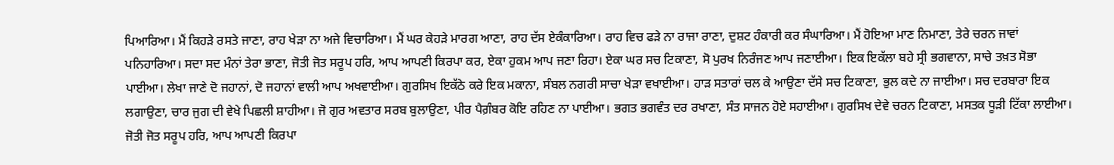ਪਿਆਰਿਆ। ਮੈਂ ਕਿਹੜੇ ਰਸਤੇ ਜਾਣਾ, ਰਾਹ ਖੇੜਾ ਨਾ ਅਜੇ ਵਿਚਾਰਿਆ। ਮੈਂ ਘਰ ਕੇਹੜੇ ਮਾਰਗ ਆਣਾ, ਰਾਹ ਦੱਸ ਏਕੰਕਾਰਿਆ। ਰਾਹ ਵਿਚ ਫੜੇ ਨਾ ਰਾਜਾ ਰਾਣਾ, ਦੁਸ਼ਟ ਹੰਕਾਰੀ ਕਰ ਸੰਘਾਰਿਆ। ਮੈਂ ਹੋਇਆ ਮਾਣ ਨਿਮਾਣਾ, ਤੇਰੇ ਚਰਨ ਜਾਵਾਂ ਪਨਿਹਾਰਿਆ। ਸਦਾ ਸਦ ਮੰਨਾਂ ਤੇਰਾ ਭਾਣਾ, ਜੋਤੀ ਜੋਤ ਸਰੂਪ ਹਰਿ, ਆਪ ਆਪਣੀ ਕਿਰਪਾ ਕਰ, ਏਕਾ ਹੁਕਮ ਆਪ ਜਣਾ ਰਿਹਾ। ਏਕਾ ਘਰ ਸਚ ਟਿਕਾਣਾ, ਸੋ ਪੁਰਖ ਨਿਰੰਜਣ ਆਪ ਜਣਾਈਆ। ਇਕ ਇਕੱਲਾ ਬਹੇ ਸ੍ਰੀ ਭਗਵਾਨਾ, ਸਾਚੇ ਤਖ਼ਤ ਸੋਭਾ ਪਾਈਆ। ਲੇਖਾ ਜਾਣੇ ਦੋ ਜਹਾਨਾਂ, ਦੋ ਜਹਾਨਾਂ ਵਾਲੀ ਆਪ ਅਖਵਾਈਆ। ਗੁਰਸਿਖ ਇਕੱਠੇ ਕਰੇ ਇਕ ਮਕਾਨਾ, ਸੰਬਲ ਨਗਰੀ ਸਾਚਾ ਖੇੜਾ ਵਖਾਈਆ। ਹਾੜ ਸਤਾਰਾਂ ਚਲ ਕੇ ਆਉਣਾ ਦੱਸੇ ਸਚ ਟਿਕਾਣਾ, ਭੁਲ ਕਦੇ ਨਾ ਜਾਈਆ। ਸਚ ਦਰਬਾਰਾ ਇਕ ਲਗਾਉਣਾ, ਚਾਰ ਜੁਗ ਦੀ ਵੇਖੇ ਪਿਛਲੀ ਸ਼ਾਹੀਆ। ਜੋ ਗੁਰ ਅਵਤਾਰ ਸਰਬ ਬੁਲਾਉਣਾ, ਪੀਰ ਪੈਗ਼ੰਬਰ ਕੋਇ ਰਹਿਣ ਨਾ ਪਾਈਆ। ਭਗਤ ਭਗਵੰਤ ਦਰ ਰਖਾਣਾ, ਸੰਤ ਸਾਜਨ ਹੋਏ ਸਹਾਈਆ। ਗੁਰਸਿਖ ਦੇਵੇ ਚਰਨ ਟਿਕਾਣਾ, ਮਸਤਕ ਧੂੜੀ ਟਿੱਕਾ ਲਾਈਆ। ਜੋਤੀ ਜੋਤ ਸਰੂਪ ਹਰਿ, ਆਪ ਆਪਣੀ ਕਿਰਪਾ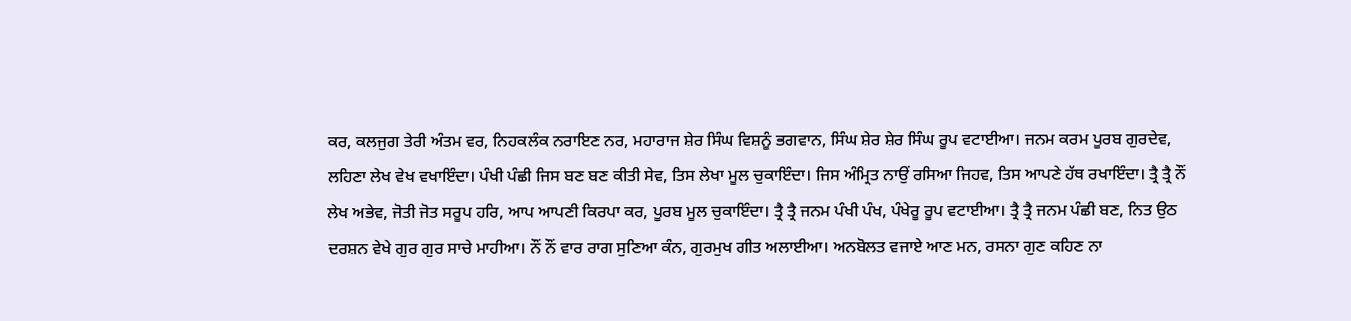ਕਰ, ਕਲਜੁਗ ਤੇਰੀ ਅੰਤਮ ਵਰ, ਨਿਹਕਲੰਕ ਨਰਾਇਣ ਨਰ, ਮਹਾਰਾਜ ਸ਼ੇਰ ਸਿੰਘ ਵਿਸ਼ਨੂੰ ਭਗਵਾਨ, ਸਿੰਘ ਸ਼ੇਰ ਸ਼ੇਰ ਸਿੰਘ ਰੂਪ ਵਟਾਈਆ। ਜਨਮ ਕਰਮ ਪੂਰਬ ਗੁਰਦੇਵ, ਲਹਿਣਾ ਲੇਖ ਵੇਖ ਵਖਾਇੰਦਾ। ਪੰਖੀ ਪੰਛੀ ਜਿਸ ਬਣ ਬਣ ਕੀਤੀ ਸੇਵ, ਤਿਸ ਲੇਖਾ ਮੂਲ ਚੁਕਾਇੰਦਾ। ਜਿਸ ਅੰਮ੍ਰਿਤ ਨਾਉਂ ਰਸਿਆ ਜਿਹਵ, ਤਿਸ ਆਪਣੇ ਹੱਥ ਰਖਾਇੰਦਾ। ਤ੍ਰੈ ਤ੍ਰੈ ਨੌਂ ਲੇਖ ਅਭੇਵ, ਜੋਤੀ ਜੋਤ ਸਰੂਪ ਹਰਿ, ਆਪ ਆਪਣੀ ਕਿਰਪਾ ਕਰ, ਪੂਰਬ ਮੂਲ ਚੁਕਾਇੰਦਾ। ਤ੍ਰੈ ਤ੍ਰੈ ਜਨਮ ਪੰਖੀ ਪੰਖ, ਪੰਖੇਰੂ ਰੂਪ ਵਟਾਈਆ। ਤ੍ਰੈ ਤ੍ਰੈ ਜਨਮ ਪੰਛੀ ਬਣ, ਨਿਤ ਉਠ ਦਰਸ਼ਨ ਵੇਖੇ ਗੁਰ ਗੁਰ ਸਾਚੇ ਮਾਹੀਆ। ਨੌਂ ਨੌਂ ਵਾਰ ਰਾਗ ਸੁਣਿਆ ਕੰਨ, ਗੁਰਮੁਖ ਗੀਤ ਅਲਾਈਆ। ਅਨਬੋਲਤ ਵਜਾਏ ਆਣ ਮਨ, ਰਸਨਾ ਗੁਣ ਕਹਿਣ ਨਾ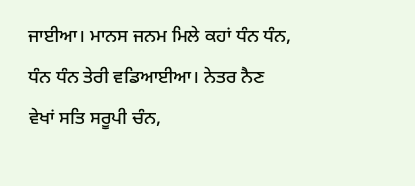ਜਾਈਆ। ਮਾਨਸ ਜਨਮ ਮਿਲੇ ਕਹਾਂ ਧੰਨ ਧੰਨ, ਧੰਨ ਧੰਨ ਤੇਰੀ ਵਡਿਆਈਆ। ਨੇਤਰ ਨੈਣ ਵੇਖਾਂ ਸਤਿ ਸਰੂਪੀ ਚੰਨ,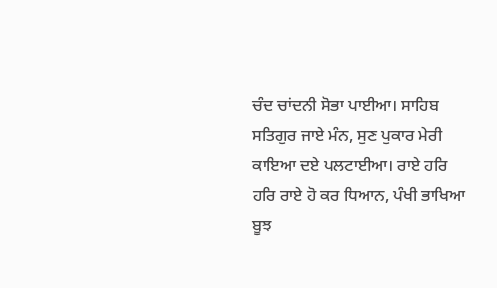ਚੰਦ ਚਾਂਦਨੀ ਸੋਭਾ ਪਾਈਆ। ਸਾਹਿਬ ਸਤਿਗੁਰ ਜਾਏ ਮੰਨ, ਸੁਣ ਪੁਕਾਰ ਮੇਰੀ ਕਾਇਆ ਦਏ ਪਲਟਾਈਆ। ਰਾਏ ਹਰਿ ਹਰਿ ਰਾਏ ਹੋ ਕਰ ਧਿਆਨ, ਪੰਖੀ ਭਾਖਿਆ ਬੂਝ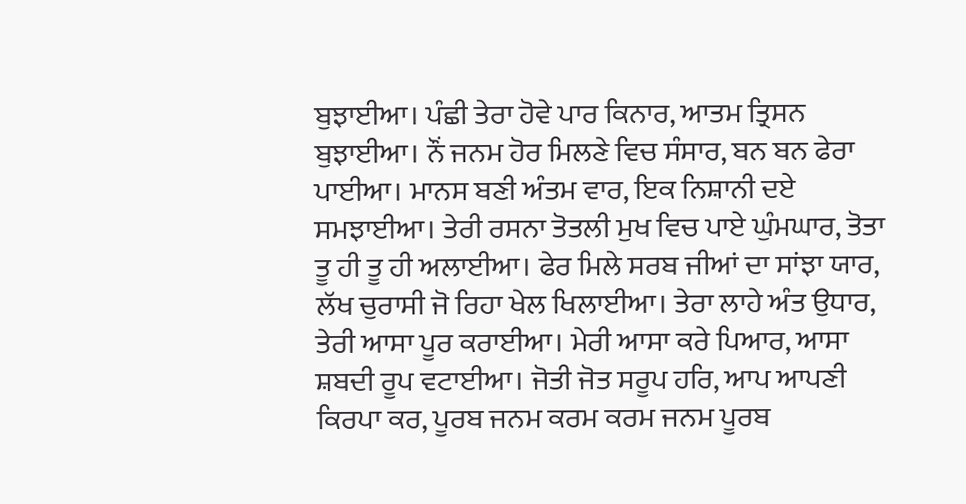ਬੁਝਾਈਆ। ਪੰਛੀ ਤੇਰਾ ਹੋਵੇ ਪਾਰ ਕਿਨਾਰ, ਆਤਮ ਤ੍ਰਿਸਨ ਬੁਝਾਈਆ। ਨੌਂ ਜਨਮ ਹੋਰ ਮਿਲਣੇ ਵਿਚ ਸੰਸਾਰ, ਬਨ ਬਨ ਫੇਰਾ ਪਾਈਆ। ਮਾਨਸ ਬਣੀ ਅੰਤਮ ਵਾਰ, ਇਕ ਨਿਸ਼ਾਨੀ ਦਏ ਸਮਝਾਈਆ। ਤੇਰੀ ਰਸਨਾ ਤੋਤਲੀ ਮੁਖ ਵਿਚ ਪਾਏ ਘੁੰਮਘਾਰ, ਤੋਤਾ ਤੂ ਹੀ ਤੂ ਹੀ ਅਲਾਈਆ। ਫੇਰ ਮਿਲੇ ਸਰਬ ਜੀਆਂ ਦਾ ਸਾਂਝਾ ਯਾਰ, ਲੱਖ ਚੁਰਾਸੀ ਜੋ ਰਿਹਾ ਖੇਲ ਖਿਲਾਈਆ। ਤੇਰਾ ਲਾਹੇ ਅੰਤ ਉਧਾਰ, ਤੇਰੀ ਆਸਾ ਪੂਰ ਕਰਾਈਆ। ਮੇਰੀ ਆਸਾ ਕਰੇ ਪਿਆਰ, ਆਸਾ ਸ਼ਬਦੀ ਰੂਪ ਵਟਾਈਆ। ਜੋਤੀ ਜੋਤ ਸਰੂਪ ਹਰਿ, ਆਪ ਆਪਣੀ ਕਿਰਪਾ ਕਰ, ਪੂਰਬ ਜਨਮ ਕਰਮ ਕਰਮ ਜਨਮ ਪੂਰਬ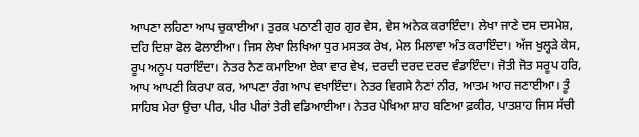ਆਪਣਾ ਲਹਿਣਾ ਆਪ ਚੁਕਾਈਆ। ਤੁਰਕ ਪਠਾਣੀ ਗੁਰ ਗੁਰ ਵੇਸ, ਵੇਸ ਅਨੇਕ ਕਰਾਇੰਦਾ। ਲੇਖਾ ਜਾਣੇ ਦਸ ਦਸਮੇਸ਼, ਦਹਿ ਦਿਸ਼ਾ ਫੋਲ ਫੋਲਾਈਆ। ਜਿਸ ਲੇਖਾ ਲਿਖਿਆ ਧੁਰ ਮਸਤਕ ਰੇਖ, ਮੇਲ ਮਿਲਾਵਾ ਅੰਤ ਕਰਾਇੰਦਾ। ਅੱਜ ਖੁਲ੍ਹੜੇ ਕੇਸ, ਰੂਪ ਅਨੂਪ ਧਰਾਇੰਦਾ। ਨੇਤਰ ਨੈਣ ਕਮਾਇਆ ਏਕਾ ਵਾਰ ਵੇਖ, ਦਰਦੀ ਦਰਦ ਦਰਦ ਵੰਡਾਇੰਦਾ। ਜੋਤੀ ਜੋਤ ਸਰੂਪ ਹਰਿ, ਆਪ ਆਪਣੀ ਕਿਰਪਾ ਕਰ, ਆਪਣਾ ਰੰਗ ਆਪ ਵਖਾਇੰਦਾ। ਨੇਤਰ ਵਿਗਸੇ ਨੈਣਾਂ ਨੀਰ, ਆਤਮ ਆਹ ਜਣਾਈਆ। ਤੂੰ ਸਾਹਿਬ ਮੇਰਾ ਉਚਾ ਪੀਰ, ਪੀਰ ਪੀਰਾਂ ਤੇਰੀ ਵਡਿਆਈਆ। ਨੇਤਰ ਪੇਖਿਆ ਸ਼ਾਹ ਬਣਿਆ ਫ਼ਕੀਰ, ਪਾਤਸ਼ਾਹ ਜਿਸ ਸੱਚੀ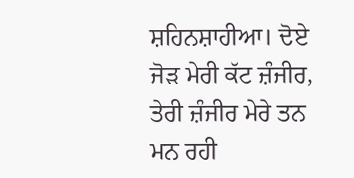ਸ਼ਹਿਨਸ਼ਾਹੀਆ। ਦੋਏ ਜੋੜ ਮੇਰੀ ਕੱਟ ਜ਼ੰਜੀਰ, ਤੇਰੀ ਜ਼ੰਜੀਰ ਮੇਰੇ ਤਨ ਮਨ ਰਹੀ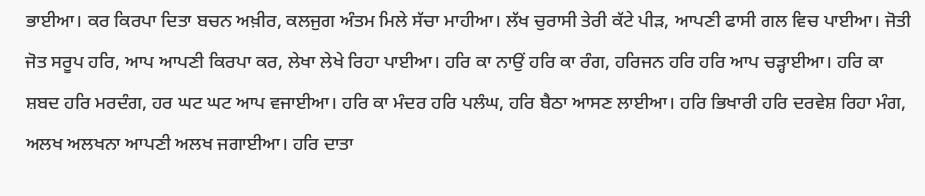ਭਾਈਆ। ਕਰ ਕਿਰਪਾ ਦਿਤਾ ਬਚਨ ਅਖ਼ੀਰ, ਕਲਜੁਗ ਅੰਤਮ ਮਿਲੇ ਸੱਚਾ ਮਾਹੀਆ। ਲੱਖ ਚੁਰਾਸੀ ਤੇਰੀ ਕੱਟੇ ਪੀੜ, ਆਪਣੀ ਫਾਸੀ ਗਲ ਵਿਚ ਪਾਈਆ। ਜੋਤੀ ਜੋਤ ਸਰੂਪ ਹਰਿ, ਆਪ ਆਪਣੀ ਕਿਰਪਾ ਕਰ, ਲੇਖਾ ਲੇਖੇ ਰਿਹਾ ਪਾਈਆ। ਹਰਿ ਕਾ ਨਾਉਂ ਹਰਿ ਕਾ ਰੰਗ, ਹਰਿਜਨ ਹਰਿ ਹਰਿ ਆਪ ਚੜ੍ਹਾਈਆ। ਹਰਿ ਕਾ ਸ਼ਬਦ ਹਰਿ ਮਰਦੰਗ, ਹਰ ਘਟ ਘਟ ਆਪ ਵਜਾਈਆ। ਹਰਿ ਕਾ ਮੰਦਰ ਹਰਿ ਪਲੰਘ, ਹਰਿ ਬੈਠਾ ਆਸਣ ਲਾਈਆ। ਹਰਿ ਭਿਖਾਰੀ ਹਰਿ ਦਰਵੇਸ਼ ਰਿਹਾ ਮੰਗ, ਅਲਖ ਅਲਖਨਾ ਆਪਣੀ ਅਲਖ ਜਗਾਈਆ। ਹਰਿ ਦਾਤਾ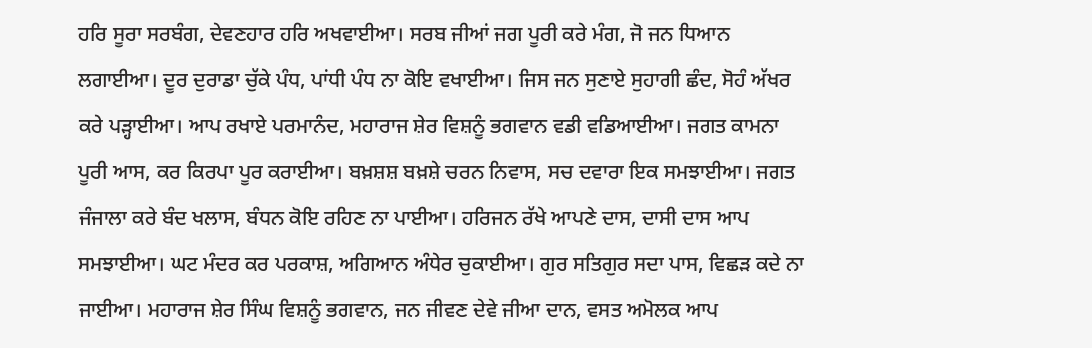ਹਰਿ ਸੂਰਾ ਸਰਬੰਗ, ਦੇਵਣਹਾਰ ਹਰਿ ਅਖਵਾਈਆ। ਸਰਬ ਜੀਆਂ ਜਗ ਪੂਰੀ ਕਰੇ ਮੰਗ, ਜੋ ਜਨ ਧਿਆਨ ਲਗਾਈਆ। ਦੂਰ ਦੁਰਾਡਾ ਚੁੱਕੇ ਪੰਧ, ਪਾਂਧੀ ਪੰਧ ਨਾ ਕੋਇ ਵਖਾਈਆ। ਜਿਸ ਜਨ ਸੁਣਾਏ ਸੁਹਾਗੀ ਛੰਦ, ਸੋਹੰ ਅੱਖਰ ਕਰੇ ਪੜ੍ਹਾਈਆ। ਆਪ ਰਖਾਏ ਪਰਮਾਨੰਦ, ਮਹਾਰਾਜ ਸ਼ੇਰ ਵਿਸ਼ਨੂੰ ਭਗਵਾਨ ਵਡੀ ਵਡਿਆਈਆ। ਜਗਤ ਕਾਮਨਾ ਪੂਰੀ ਆਸ, ਕਰ ਕਿਰਪਾ ਪੂਰ ਕਰਾਈਆ। ਬਖ਼ਸ਼ਸ਼ ਬਖ਼ਸ਼ੇ ਚਰਨ ਨਿਵਾਸ, ਸਚ ਦਵਾਰਾ ਇਕ ਸਮਝਾਈਆ। ਜਗਤ ਜੰਜਾਲਾ ਕਰੇ ਬੰਦ ਖਲਾਸ, ਬੰਧਨ ਕੋਇ ਰਹਿਣ ਨਾ ਪਾਈਆ। ਹਰਿਜਨ ਰੱਖੇ ਆਪਣੇ ਦਾਸ, ਦਾਸੀ ਦਾਸ ਆਪ ਸਮਝਾਈਆ। ਘਟ ਮੰਦਰ ਕਰ ਪਰਕਾਸ਼, ਅਗਿਆਨ ਅੰਧੇਰ ਚੁਕਾਈਆ। ਗੁਰ ਸਤਿਗੁਰ ਸਦਾ ਪਾਸ, ਵਿਛੜ ਕਦੇ ਨਾ ਜਾਈਆ। ਮਹਾਰਾਜ ਸ਼ੇਰ ਸਿੰਘ ਵਿਸ਼ਨੂੰ ਭਗਵਾਨ, ਜਨ ਜੀਵਣ ਦੇਵੇ ਜੀਆ ਦਾਨ, ਵਸਤ ਅਮੋਲਕ ਆਪ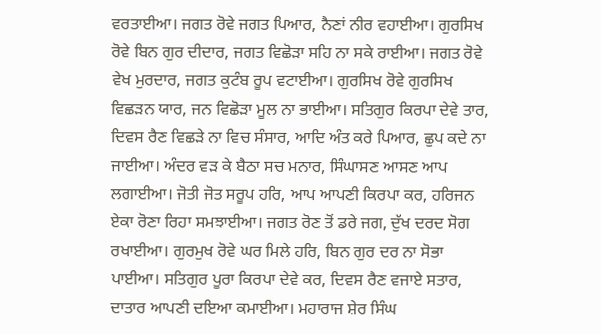ਵਰਤਾਈਆ। ਜਗਤ ਰੋਵੇ ਜਗਤ ਪਿਆਰ, ਨੈਣਾਂ ਨੀਰ ਵਹਾਈਆ। ਗੁਰਸਿਖ ਰੋਵੇ ਬਿਨ ਗੁਰ ਦੀਦਾਰ, ਜਗਤ ਵਿਛੋੜਾ ਸਹਿ ਨਾ ਸਕੇ ਰਾਈਆ। ਜਗਤ ਰੋਵੇ ਵੇਖ ਮੁਰਦਾਰ, ਜਗਤ ਕੁਟੰਬ ਰੂਪ ਵਟਾਈਆ। ਗੁਰਸਿਖ ਰੋਵੇ ਗੁਰਸਿਖ ਵਿਛੜਨ ਯਾਰ, ਜਨ ਵਿਛੋੜਾ ਮੂਲ ਨਾ ਭਾਈਆ। ਸਤਿਗੁਰ ਕਿਰਪਾ ਦੇਵੇ ਤਾਰ, ਦਿਵਸ ਰੈਣ ਵਿਛੜੇ ਨਾ ਵਿਚ ਸੰਸਾਰ, ਆਦਿ ਅੰਤ ਕਰੇ ਪਿਆਰ, ਛੁਪ ਕਦੇ ਨਾ ਜਾਈਆ। ਅੰਦਰ ਵੜ ਕੇ ਬੈਠਾ ਸਚ ਮਨਾਰ, ਸਿੰਘਾਸਣ ਆਸਣ ਆਪ ਲਗਾਈਆ। ਜੋਤੀ ਜੋਤ ਸਰੂਪ ਹਰਿ, ਆਪ ਆਪਣੀ ਕਿਰਪਾ ਕਰ, ਹਰਿਜਨ ਏਕਾ ਰੋਣਾ ਰਿਹਾ ਸਮਝਾਈਆ। ਜਗਤ ਰੋਣ ਤੋਂ ਡਰੇ ਜਗ, ਦੁੱਖ ਦਰਦ ਸੋਗ ਰਖਾਈਆ। ਗੁਰਮੁਖ ਰੋਵੇ ਘਰ ਮਿਲੇ ਹਰਿ, ਬਿਨ ਗੁਰ ਦਰ ਨਾ ਸੋਭਾ ਪਾਈਆ। ਸਤਿਗੁਰ ਪੂਰਾ ਕਿਰਪਾ ਦੇਵੇ ਕਰ, ਦਿਵਸ ਰੈਣ ਵਜਾਏ ਸਤਾਰ, ਦਾਤਾਰ ਆਪਣੀ ਦਇਆ ਕਮਾਈਆ। ਮਹਾਰਾਜ ਸ਼ੇਰ ਸਿੰਘ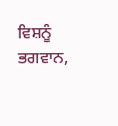ਵਿਸ਼ਨੂੰ ਭਗਵਾਨ,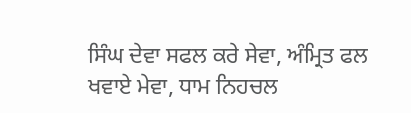ਸਿੰਘ ਦੇਵਾ ਸਫਲ ਕਰੇ ਸੇਵਾ, ਅੰਮ੍ਰਿਤ ਫਲ ਖਵਾਏ ਮੇਵਾ, ਧਾਮ ਨਿਹਚਲ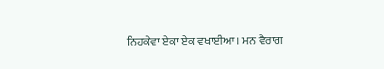ਨਿਹਕੇਵਾ ਏਕਾ ਏਕ ਵਖਾਈਆ। ਮਨ ਵੈਰਾਗ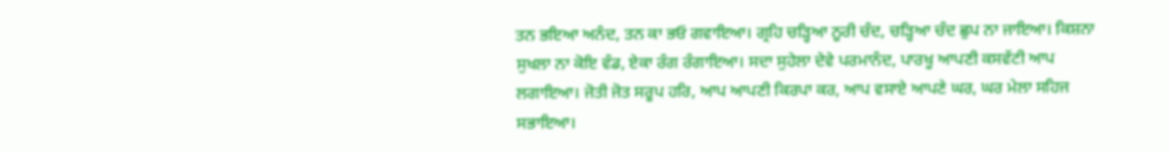ਤਨ ਭਇਆ ਅਨੰਦ, ਤਨ ਕਾ ਭਓ ਗਵਾਇਆ। ਗ੍ਰਹਿ ਚੜ੍ਹਿਆ ਨੂਰੀ ਚੰਦ, ਚੜ੍ਹਿਆ ਚੰਦ ਛੁਪ ਨਾ ਜਾਇਆ। ਕਿਸ਼ਨਾ ਸੁਖਲਾ ਨਾ ਕੋਇ ਵੰਡ, ਏਕਾ ਰੰਗ ਰੰਗਾਇਆ। ਸਦਾ ਸੁਹੇਲਾ ਦੇਵੇ ਪਰਮਾਨੰਦ, ਪਾਰਖੂ ਆਪਣੀ ਕਸਵੱਟੀ ਆਪ ਲਗਾਇਆ। ਜੋਤੀ ਜੋਤ ਸਰੂਪ ਹਰਿ, ਆਪ ਆਪਣੀ ਕਿਰਪਾ ਕਰ, ਆਪ ਵਸਾਏ ਆਪਣੇ ਘਰ, ਘਰ ਮੇਲਾ ਸਹਿਜ ਸਭਾਇਆ।